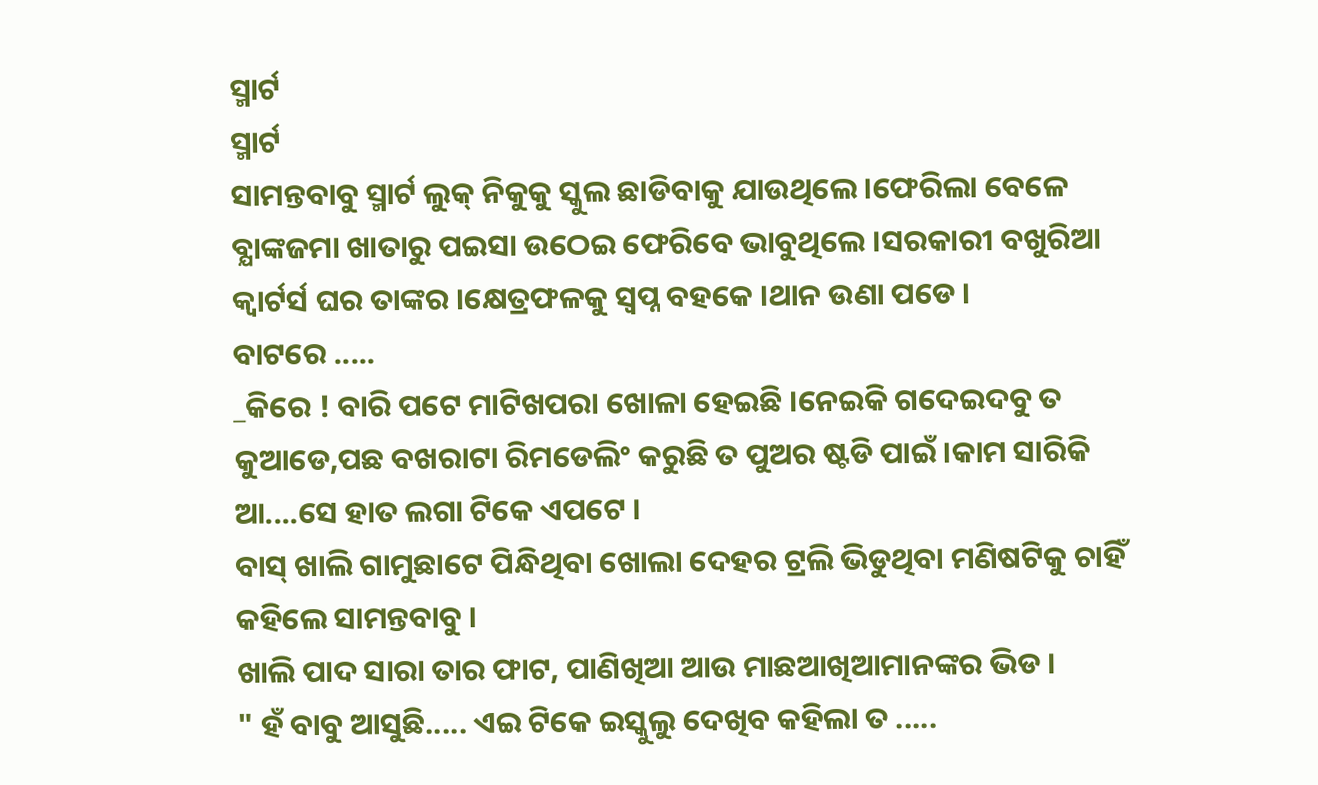ସ୍ମାର୍ଟ
ସ୍ମାର୍ଟ
ସାମନ୍ତବାବୁ ସ୍ମାର୍ଟ ଲୁକ୍ ନିକୁକୁ ସ୍କୁଲ ଛାଡିବାକୁ ଯାଉଥିଲେ ।ଫେରିଲା ବେଳେ ବ୍ଯାଙ୍କଜମା ଖାତାରୁ ପଇସା ଉଠେଇ ଫେରିବେ ଭାବୁଥିଲେ ।ସରକାରୀ ବଖୁରିଆ କ୍ୱାର୍ଟର୍ସ ଘର ତାଙ୍କର ।କ୍ଷେତ୍ରଫଳକୁ ସ୍ୱପ୍ନ ବହକେ ।ଥାନ ଉଣା ପଡେ ।
ବାଟରେ .....
_କିରେ ! ବାରି ପଟେ ମାଟିଖପରା ଖୋଳା ହେଇଛି ।ନେଇକି ଗଦେଇଦବୁ ତ କୁଆଡେ,ପଛ ବଖରାଟା ରିମଡେଲିଂ କରୁଛି ତ ପୁଅର ଷ୍ଟଡି ପାଇଁ ।କାମ ସାରିକି ଆ....ସେ ହାତ ଲଗା ଟିକେ ଏପଟେ ।
ବାସ୍ ଖାଲି ଗାମୁଛାଟେ ପିନ୍ଧିଥିବା ଖୋଲା ଦେହର ଟ୍ରଲି ଭିଡୁଥିବା ମଣିଷଟିକୁ ଚାହିଁ କହିଲେ ସାମନ୍ତବାବୁ ।
ଖାଲି ପାଦ ସାରା ତାର ଫାଟ, ପାଣିଖିଆ ଆଉ ମାଛଆଖିଆମାନଙ୍କର ଭିଡ ।
" ହଁ ବାବୁ ଆସୁଛି..... ଏଇ ଟିକେ ଇସ୍କୁଲୁ ଦେଖିବ କହିଲା ତ .....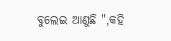ବୁଲେଇ ଆଣୁଛି ",କହି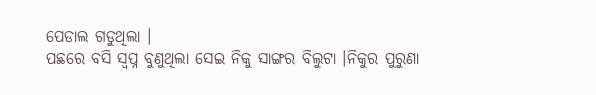ପେଡାଲ ଗଡୁଥିଲା ।
ପଛରେ ବସି ସ୍ୱପ୍ନ ବୁଣୁଥିଲା ସେଇ ନିକୁ ସାଙ୍ଗର ବିଲୁଟା ।ନିକୁର ପୁରୁଣା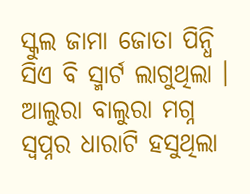ସ୍କୁଲ ଜାମା ଜୋତା ପିନ୍ଧି ସିଏ ବି ସ୍ମାର୍ଟ ଲାଗୁଥିଲା ।
ଆଲୁରା ବାଲୁରା ମଗ୍ନ ସ୍ୱପ୍ନର ଧାରାଟି ହସୁଥିଲା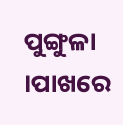ପୁଙ୍ଗୁଳା ।ପାଖରେ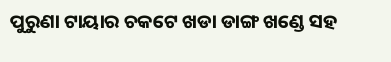ପୁରୁଣା ଟାୟାର ଚକଟେ ଖଡା ଡାଙ୍ଗ ଖଣ୍ଡେ ସହ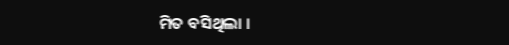ମିତ ବସିଥିଲା ।